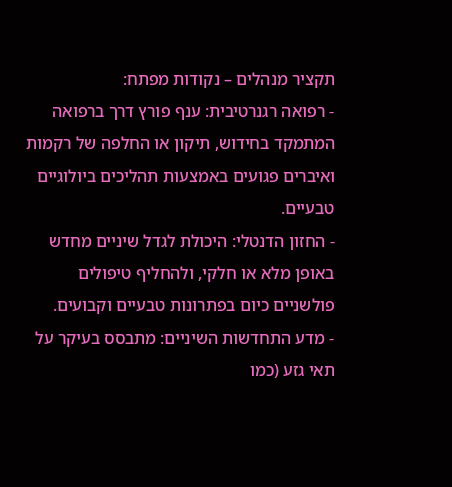תקציר מנהלים – נקודות מפתח:
- רפואה רגנרטיבית: ענף פורץ דרך ברפואה המתמקד בחידוש, תיקון או החלפה של רקמות ואיברים פגועים באמצעות תהליכים ביולוגיים טבעיים.
- החזון הדנטלי: היכולת לגדל שיניים מחדש באופן מלא או חלקי, ולהחליף טיפולים פולשניים כיום בפתרונות טבעיים וקבועים.
- מדע התחדשות השיניים: מתבסס בעיקר על תאי גזע (כמו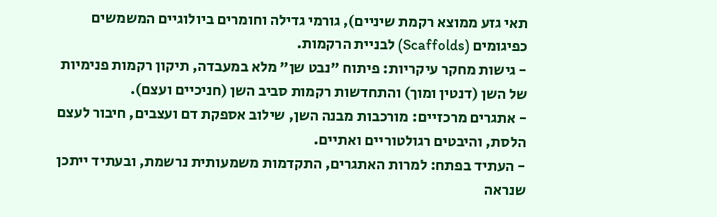תאי גזע ממוצא רקמת שיניים), גורמי גדילה וחומרים ביולוגיים המשמשים כפיגומים (Scaffolds) לבניית הרקמות.
- גישות מחקר עיקריות: פיתוח "נבט שן" מלא במעבדה, תיקון רקמות פנימיות של השן (דנטין ומוך) והתחדשות רקמות סביב השן (חניכיים ועצם).
- אתגרים מרכזיים: מורכבות מבנה השן, שילוב אספקת דם ועצבים, חיבור לעצם הלסת, והיבטים רגולטוריים ואתיים.
- העתיד בפתח: למרות האתגרים, התקדמות משמעותית נרשמת, ובעתיד ייתכן שנראה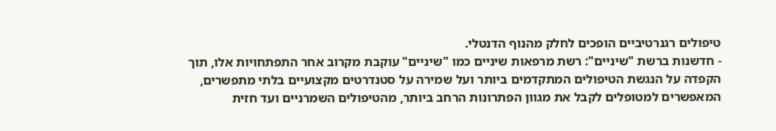טיפולים רגנרטיביים הופכים לחלק מהנוף הדנטלי.
- חדשנות ברשת "שיניים": רשת מרפאות שיניים כמו "שיניים" עוקבת מקרוב אחר התפתחויות אלו, תוך הקפדה על הנגשת הטיפולים המתקדמים ביותר ועל שמירה על סטנדרטים מקצועיים בלתי מתפשרים, המאפשרים למטופלים לקבל את מגוון הפתרונות הרחב ביותר, מהטיפולים השמרניים ועד חזית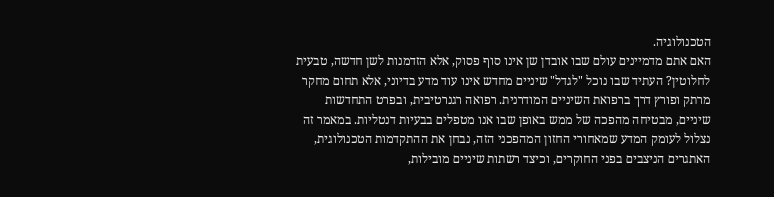הטכנולוגיה.
האם אתם מדמיינים עולם שבו אובדן שן אינו סוף פסוק, אלא הזדמנות לשן חדשה, טבעית לחלוטין? העתיד שבו נוכל "לגדל" שיניים מחדש אינו עוד מדע בדיוני, אלא תחום מחקר מרתק ופורץ דרך ברפואת השיניים המודרנית. רפואה רגנרטיבית, ובפרט התחדשות שיניים, מבטיחה מהפכה של ממש באופן שבו אנו מטפלים בבעיות דנטליות. במאמר זה נצלול לעומק המדע שמאחורי החזון המהפכני הזה, נבחן את ההתקדמות הטכנולוגית, האתגרים הניצבים בפני החוקרים, וכיצד רשתות שיניים מובילות,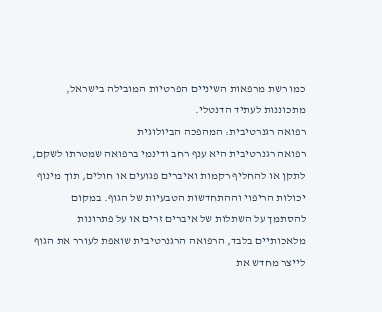כמו רשת מרפאות השיניים הפרטיות המובילה בישראל, מתכוננות לעתיד הדנטלי.
רפואה רגנרטיבית: המהפכה הביולוגית
רפואה רגנרטיבית היא ענף רחב ודינמי ברפואה שמטרתו לשקם, לתקן או להחליף רקמות ואיברים פגועים או חולים, תוך מינוף יכולות הריפוי וההתחדשות הטבעיות של הגוף. במקום להסתמך על השתלות של איברים זרים או על פתרונות מלאכותיים בלבד, הרפואה הרגנרטיבית שואפת לעורר את הגוף לייצר מחדש את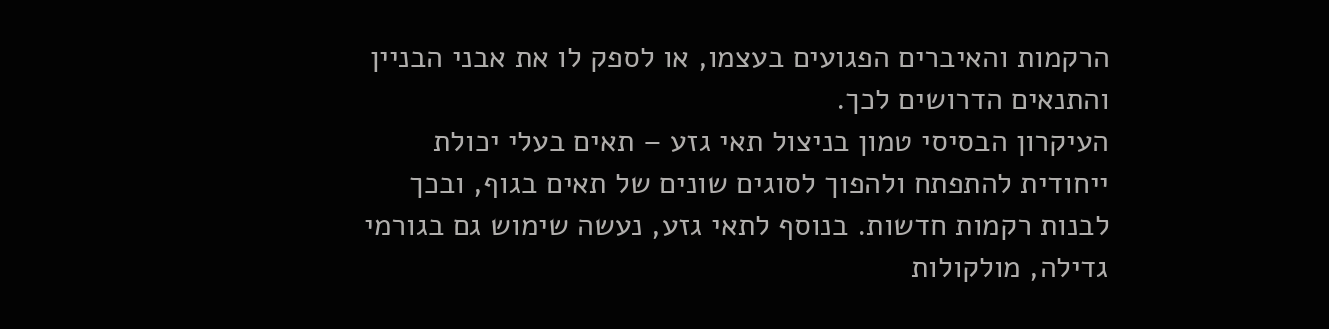הרקמות והאיברים הפגועים בעצמו, או לספק לו את אבני הבניין והתנאים הדרושים לכך.
העיקרון הבסיסי טמון בניצול תאי גזע – תאים בעלי יכולת ייחודית להתפתח ולהפוך לסוגים שונים של תאים בגוף, ובכך לבנות רקמות חדשות. בנוסף לתאי גזע, נעשה שימוש גם בגורמי גדילה, מולקולות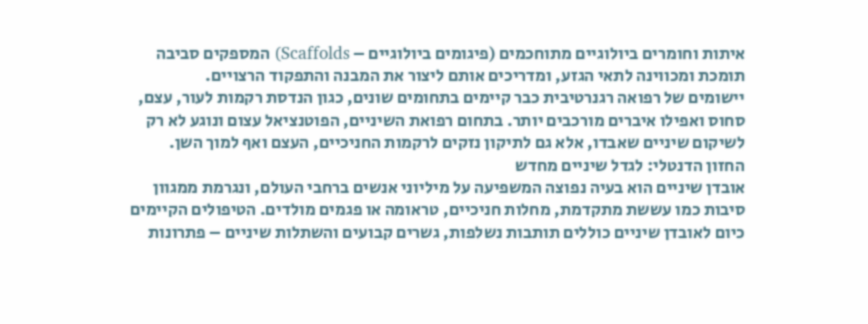איתות וחומרים ביולוגיים מתוחכמים (פיגומים ביולוגיים – Scaffolds) המספקים סביבה תומכת ומכווינה לתאי הגזע, ומדריכים אותם ליצור את המבנה והתפקוד הרצויים.
יישומים של רפואה רגנרטיבית כבר קיימים בתחומים שונים, כגון הנדסת רקמות לעור, עצם, סחוס ואפילו איברים מורכבים יותר. בתחום רפואת השיניים, הפוטנציאל עצום ונוגע לא רק לשיקום שיניים שאבדו, אלא גם לתיקון נזקים לרקמות החניכיים, העצם ואף למוך השן.
החזון הדנטלי: לגדל שיניים מחדש
אובדן שיניים הוא בעיה נפוצה המשפיעה על מיליוני אנשים ברחבי העולם, ונגרמת ממגוון סיבות כמו עששת מתקדמת, מחלות חניכיים, טראומה או פגמים מולדים. הטיפולים הקיימים כיום לאובדן שיניים כוללים תותבות נשלפות, גשרים קבועים והשתלות שיניים – פתרונות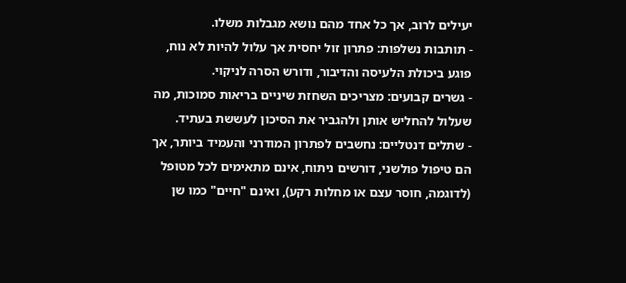יעילים לרוב, אך כל אחד מהם נושא מגבלות משלו.
- תותבות נשלפות: פתרון זול יחסית אך עלול להיות לא נוח, פוגע ביכולת הלעיסה והדיבור, ודורש הסרה לניקוי.
- גשרים קבועים: מצריכים השחזת שיניים בריאות סמוכות, מה שעלול להחליש אותן ולהגביר את הסיכון לעששת בעתיד.
- שתלים דנטליים: נחשבים לפתרון המודרני והעמיד ביותר, אך הם טיפול פולשני, דורשים ניתוח, אינם מתאימים לכל מטופל (לדוגמה, חוסר עצם או מחלות רקע), ואינם "חיים" כמו שן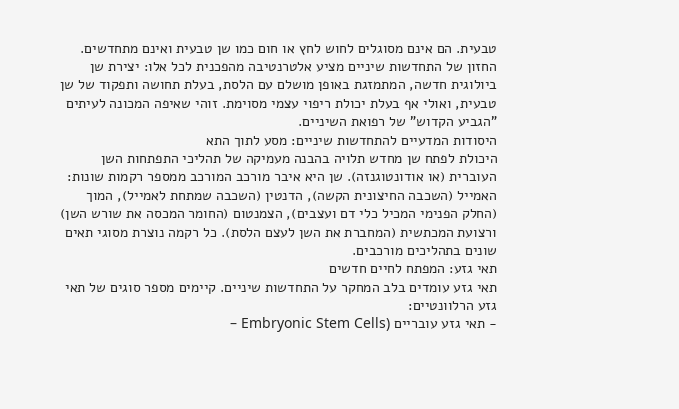טבעית. הם אינם מסוגלים לחוש לחץ או חום כמו שן טבעית ואינם מתחדשים.
החזון של התחדשות שיניים מציע אלטרנטיבה מהפכנית לכל אלו: יצירת שן ביולוגית חדשה, המתמזגת באופן מושלם עם הלסת, בעלת תחושה ותפקוד של שן טבעית, ואולי אף בעלת יכולת ריפוי עצמי מסוימת. זוהי שאיפה המכונה לעיתים "הגביע הקדוש" של רפואת השיניים.
היסודות המדעיים להתחדשות שיניים: מסע לתוך התא
היכולת לפתח שן מחדש תלויה בהבנה מעמיקה של תהליכי התפתחות השן העוברית (או אודונטוגנזה). שן היא איבר מורכב המורכב ממספר רקמות שונות: האמייל (השכבה החיצונית הקשה), הדנטין (השכבה שמתחת לאמייל), המוך (החלק הפנימי המכיל כלי דם ועצבים), הצמנטום (החומר המכסה את שורש השן) ורצועת המכתשית (המחברת את השן לעצם הלסת). כל רקמה נוצרת מסוגי תאים שונים בתהליכים מורכבים.
תאי גזע: המפתח לחיים חדשים
תאי גזע עומדים בלב המחקר על התחדשות שיניים. קיימים מספר סוגים של תאי גזע הרלוונטיים:
- תאי גזע עובריים (Embryonic Stem Cells –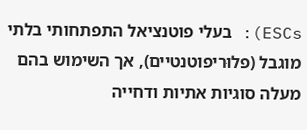ESCs): בעלי פוטנציאל התפתחותי בלתי מוגבל (פלוּריפוטנטיים), אך השימוש בהם מעלה סוגיות אתיות ודחייה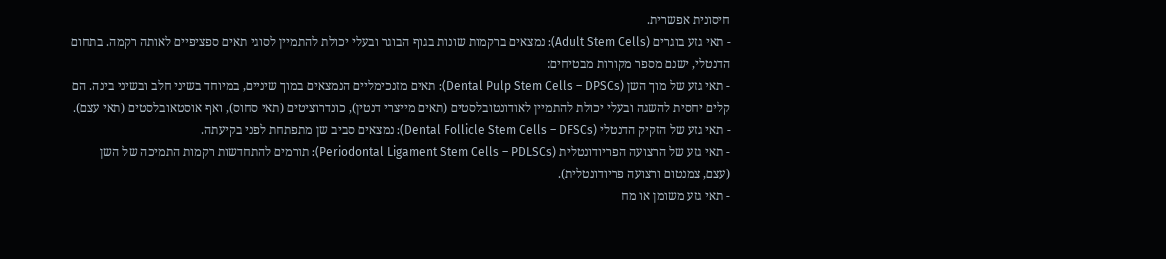חיסונית אפשרית.
- תאי גזע בוגרים (Adult Stem Cells): נמצאים ברקמות שונות בגוף הבוגר ובעלי יכולת להתמיין לסוגי תאים ספציפיים לאותה רקמה. בתחום הדנטלי, ישנם מספר מקורות מבטיחים:
- תאי גזע של מוך השן (Dental Pulp Stem Cells – DPSCs): תאים מזנכימליים הנמצאים במוך שיניים, במיוחד בשיני חלב ובשיני בינה. הם קלים יחסית להשגה ובעלי יכולת להתמיין לאודונטובלסטים (תאים מייצרי דנטין), כונדרוציטים (תאי סחוס), ואף אוסטאובלסטים (תאי עצם).
- תאי גזע של הזקיק הדנטלי (Dental Follicle Stem Cells – DFSCs): נמצאים סביב שן מתפתחת לפני בקיעתה.
- תאי גזע של הרצועה הפריודונטלית (Periodontal Ligament Stem Cells – PDLSCs): תורמים להתחדשות רקמות התמיכה של השן (עצם, צמנטום ורצועה פריודונטלית).
- תאי גזע משומן או מח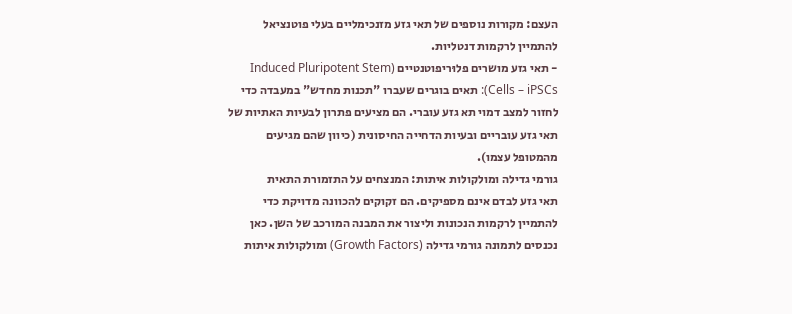העצם: מקורות נוספים של תאי גזע מזנכימליים בעלי פוטנציאל להתמיין לרקמות דנטליות.
- תאי גזע מושרים פלוּריפוטנטיים (Induced Pluripotent Stem Cells – iPSCs): תאים בוגרים שעברו "תכנות מחדש" במעבדה כדי לחזור למצב דמוי תא גזע עוברי. הם מציעים פתרון לבעיות האתיות של תאי גזע עובריים ובעיות הדחייה החיסונית (כיוון שהם מגיעים מהמטופל עצמו).
גורמי גדילה ומולקולות איתות: המנצחים על התזמורת התאית
תאי גזע לבדם אינם מספיקים. הם זקוקים להכוונה מדויקת כדי להתמיין לרקמות הנכונות וליצור את המבנה המורכב של השן. כאן נכנסים לתמונה גורמי גדילה (Growth Factors) ומולקולות איתות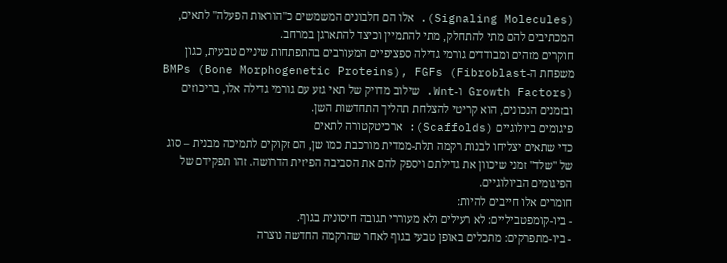(Signaling Molecules). אלו הם חלבונים המשמשים כ"הוראות הפעלה" לתאים, המכתיבים להם מתי להתחלק, מתי להתמיין וכיצד להתארגן במרחב.
חוקרים מזהים ומבודדים גורמי גדילה ספציפיים המעורבים בהתפתחות שיניים טבעית, כגון משפחת ה-BMPs (Bone Morphogenetic Proteins), FGFs (Fibroblast Growth Factors) ו-Wnt. שילוב מדויק של תאי גזע עם גורמי גדילה אלו, בריכוזים ובזמנים הנכונים, הוא קריטי להצלחת תהליך התחדשות השן.
פיגומים ביולוגיים (Scaffolds): ארכיטקטורה לתאים
כדי שתאים יצליחו לבנות רקמה תלת-ממדית מורכבת כמו שן, הם זקוקים לתמיכה מבנית – סוג של "שלד" זמני שיכוון את גדילתם ויספק להם את הסביבה הפיזית הדרושה. זהו תפקידם של הפיגומים הביולוגיים.
חומרים אלו חייבים להיות:
- ביו-קומפטביליים: לא רעילים ולא מעוררי תגובה חיסונית בגוף.
- ביו-מתפרקים: מתכלים באופן טבעי בגוף לאחר שהרקמה החדשה נוצרה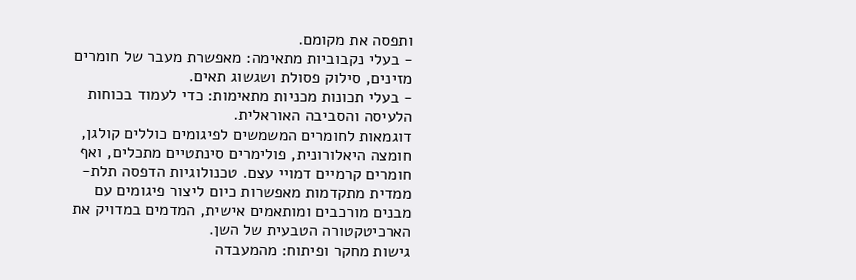ותפסה את מקומם.
- בעלי נקבוביות מתאימה: מאפשרת מעבר של חומרים מזינים, סילוק פסולת ושגשוג תאים.
- בעלי תכונות מכניות מתאימות: כדי לעמוד בכוחות הלעיסה והסביבה האוראלית.
דוגמאות לחומרים המשמשים לפיגומים כוללים קולגן, חומצה היאלורונית, פולימרים סינתטיים מתכלים, ואף חומרים קרמיים דמויי עצם. טכנולוגיות הדפסה תלת-ממדית מתקדמות מאפשרות כיום ליצור פיגומים עם מבנים מורכבים ומותאמים אישית, המדמים במדויק את הארכיטקטורה הטבעית של השן.
גישות מחקר ופיתוח: מהמעבדה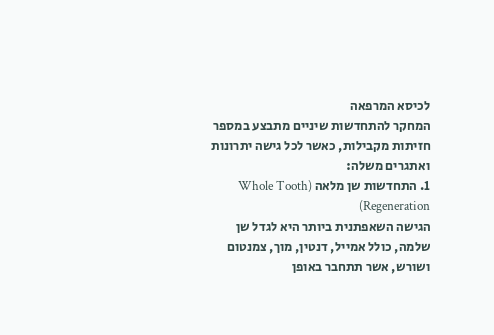לכיסא המרפאה
המחקר להתחדשות שיניים מתבצע במספר חזיתות מקבילות, כאשר לכל גישה יתרונות ואתגרים משלה:
1. התחדשות שן מלאה (Whole Tooth Regeneration)
הגישה השאפתנית ביותר היא לגדל שן שלמה, כולל אמייל, דנטין, מוך, צמנטום ושורש, אשר תתחבר באופן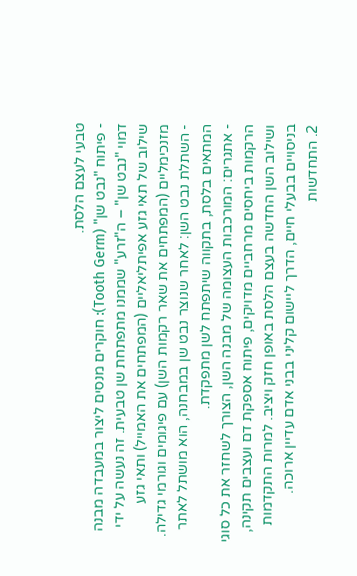טבעי לעצם הלסת.
- פיתוח "נבט שן" (Tooth Germ): חוקרים מנסים ליצור במעבדה מבנה דמוי "נבט שן" – ה"זרע" שממנו מתפתחת שן טבעית. זה נעשה על ידי שילוב של תאי גזע אפיתליאליים (המפתחים את האמייל) ותאי גזע מזנכימליים (המפתחים את שאר רקמות השן) עם פיגומים וגורמי גדילה.
- השתלת נבט השן: לאחר שנוצר נבט שן במבחנה, הוא מושתל לאתר המתאים בלסת, בתקווה שיתפתח לשן מתפקדת.
- אתגרים: המורכבות העצומה של מבנה השן, הצורך לשחזר את כל סוגי הרקמות ביחסים מרחביים מדויקים, פיתוח אספקת דם ועצבים תקינה, ושילוב השן החדשה בעצם הלסת באופן חזק ויציב. למרות התקדמות בניסויים בבעלי חיים, הדרך ליישום קליני בבני אדם עדיין ארוכה.
2. התחדשות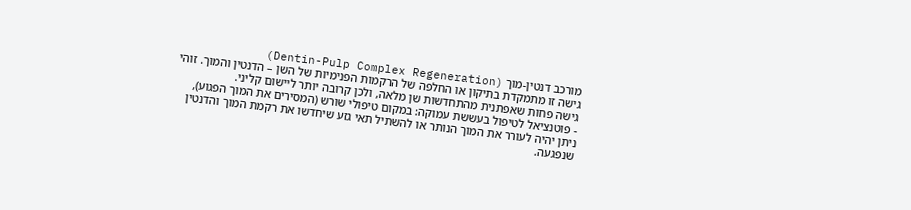מורכב דנטין-מוך (Dentin-Pulp Complex Regeneration)
גישה זו מתמקדת בתיקון או החלפה של הרקמות הפנימיות של השן – הדנטין והמוך. זוהי גישה פחות שאפתנית מהתחדשות שן מלאה, ולכן קרובה יותר ליישום קליני.
- פוטנציאל לטיפול בעששת עמוקה: במקום טיפולי שורש (המסירים את המוך הפגוע), ניתן יהיה לעורר את המוך הנותר או להשתיל תאי גזע שיחדשו את רקמת המוך והדנטין שנפגעה.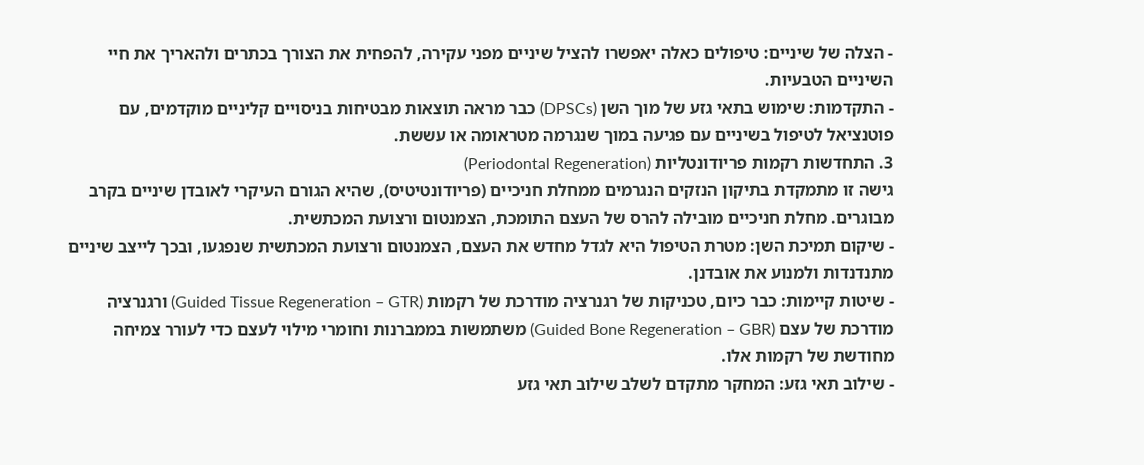- הצלה של שיניים: טיפולים כאלה יאפשרו להציל שיניים מפני עקירה, להפחית את הצורך בכתרים ולהאריך את חיי השיניים הטבעיות.
- התקדמות: שימוש בתאי גזע של מוך השן (DPSCs) כבר מראה תוצאות מבטיחות בניסויים קליניים מוקדמים, עם פוטנציאל לטיפול בשיניים עם פגיעה במוך שנגרמה מטראומה או עששת.
3. התחדשות רקמות פריודונטליות (Periodontal Regeneration)
גישה זו מתמקדת בתיקון הנזקים הנגרמים ממחלת חניכיים (פריודונטיטיס), שהיא הגורם העיקרי לאובדן שיניים בקרב מבוגרים. מחלת חניכיים מובילה להרס של העצם התומכת, הצמנטום ורצועת המכתשית.
- שיקום תמיכת השן: מטרת הטיפול היא לגדל מחדש את העצם, הצמנטום ורצועת המכתשית שנפגעו, ובכך לייצב שיניים מתנדנדות ולמנוע את אובדנן.
- שיטות קיימות: כבר כיום, טכניקות של רגנרציה מודרכת של רקמות (Guided Tissue Regeneration – GTR) ורגנרציה מודרכת של עצם (Guided Bone Regeneration – GBR) משתמשות בממברנות וחומרי מילוי לעצם כדי לעורר צמיחה מחודשת של רקמות אלו.
- שילוב תאי גזע: המחקר מתקדם לשלב שילוב תאי גזע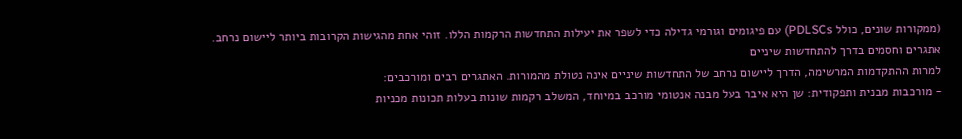(ממקורות שונים, כולל PDLSCs) עם פיגומים וגורמי גדילה כדי לשפר את יעילות התחדשות הרקמות הללו. זוהי אחת מהגישות הקרובות ביותר ליישום נרחב.
אתגרים וחסמים בדרך להתחדשות שיניים
למרות ההתקדמות המרשימה, הדרך ליישום נרחב של התחדשות שיניים אינה נטולת מהמורות. האתגרים רבים ומורכבים:
- מורכבות מבנית ותפקודית: שן היא איבר בעל מבנה אנטומי מורכב במיוחד, המשלב רקמות שונות בעלות תכונות מכניות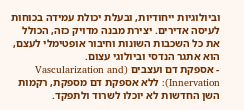וביולוגיות ייחודיות, ובעלת יכולת עמידה בכוחות לעיסה אדירים. יצירת מבנה מדויק כזה, הכולל את כל השכבות השונות וחיבור אופטימלי לעצם, הוא אתגר הנדסי וביולוגי עצום.
- אספקת דם ועצבים (Vascularization and Innervation): ללא אספקת דם מספקת, רקמות השן החדשות לא יוכלו לשרוד ולתפקד.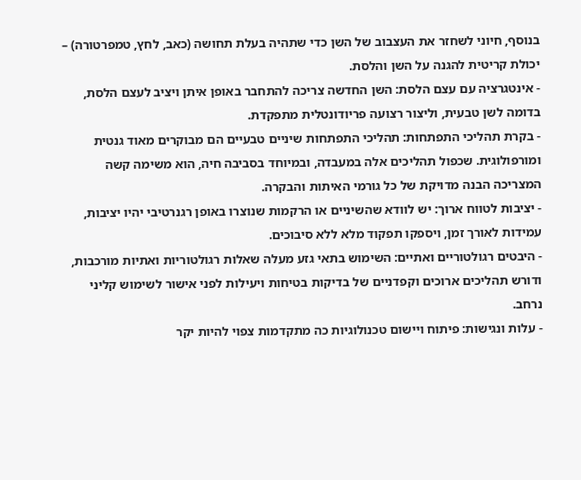בנוסף, חיוני לשחזר את העצבוב של השן כדי שתהיה בעלת תחושה (כאב, לחץ, טמפרטורה) – יכולת קריטית להגנה על השן והלסת.
- אינטגרציה עם עצם הלסת: השן החדשה צריכה להתחבר באופן איתן ויציב לעצם הלסת, בדומה לשן טבעית, וליצור רצועה פריודונטלית מתפקדת.
- בקרת תהליכי התפתחות: תהליכי התפתחות שיניים טבעיים הם מבוקרים מאוד גנטית ומורפולוגית. שכפול תהליכים אלה במעבדה, ובמיוחד בסביבה חיה, הוא משימה קשה המצריכה הבנה מדויקת של כל גורמי האיתות והבקרה.
- יציבות לטווח ארוך: יש לוודא שהשיניים או הרקמות שנוצרו באופן רגנרטיבי יהיו יציבות, עמידות לאורך זמן, ויספקו תפקוד מלא ללא סיבוכים.
- היבטים רגולטוריים ואתיים: השימוש בתאי גזע מעלה שאלות רגולטוריות ואתיות מורכבות, ודורש תהליכים ארוכים וקפדניים של בדיקות בטיחות ויעילות לפני אישור לשימוש קליני נרחב.
- עלות ונגישות: פיתוח ויישום טכנולוגיות כה מתקדמות צפוי להיות יקר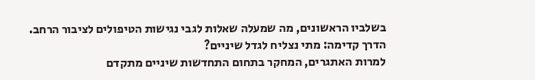בשלביו הראשונים, מה שמעלה שאלות לגבי נגישות הטיפולים לציבור הרחב.
הדרך קדימה: מתי נצליח לגדל שיניים?
למרות האתגרים, המחקר בתחום התחדשות שיניים מתקדם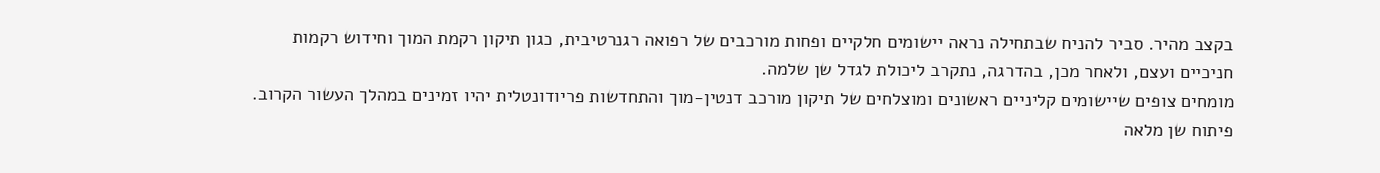בקצב מהיר. סביר להניח שבתחילה נראה יישומים חלקיים ופחות מורכבים של רפואה רגנרטיבית, כגון תיקון רקמת המוך וחידוש רקמות חניכיים ועצם, ולאחר מכן, בהדרגה, נתקרב ליכולת לגדל שן שלמה.
מומחים צופים שיישומים קליניים ראשונים ומוצלחים של תיקון מורכב דנטין-מוך והתחדשות פריודונטלית יהיו זמינים במהלך העשור הקרוב. פיתוח שן מלאה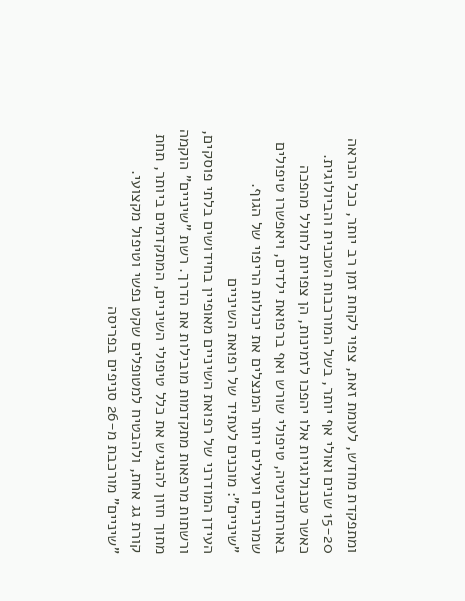ומתפקדת מחדש, לעומת זאת, צפוי לקחת זמן רב יותר, ככל הנראה 15-20 שנים ואולי אף יותר, בשל המורכבות הטכנית והביולוגית.
כאשר טכנולוגיות אלו יהפכו לזמינות, הן צפויות לחולל מהפכה באורתודנטיה, טיפולי שורש ואף ברפואת ילדים, ויאפשרו טיפולים שמרניים ויעילים יותר המנצלים את יכולות הריפוי של הגוף.
"שיניים": מוכנים לעתיד של רפואת השיניים
העידן המודרני של רפואת השיניים מאופיין בחידושים בלתי פוסקים, ורשתות מרפאות מתקדמות מובילות את הדרך. רשת "שיניים" הוקמה מתוך חזון להנגיש את כלל טיפולי השיניים, המתקדמים ביותר, תחת קורת גג אחת, ולהבטיח למטופלים שקט נפשי וטיפול מקצועי.
"שיניים" מורכבת מ-26 סניפים בפריסה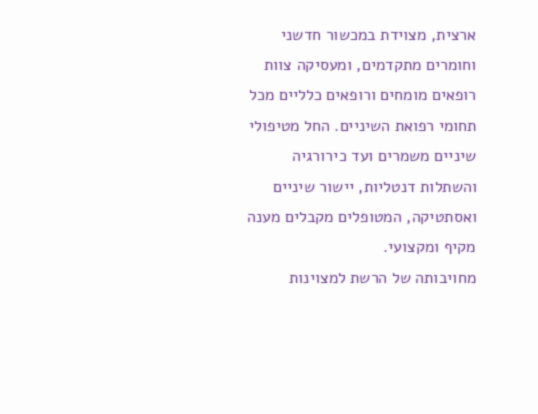ארצית, מצוידת במכשור חדשני וחומרים מתקדמים, ומעסיקה צוות רופאים מומחים ורופאים כלליים מכל תחומי רפואת השיניים. החל מטיפולי שיניים משמרים ועד כירורגיה והשתלות דנטליות, יישור שיניים ואסתטיקה, המטופלים מקבלים מענה מקיף ומקצועי.
מחויבותה של הרשת למצוינות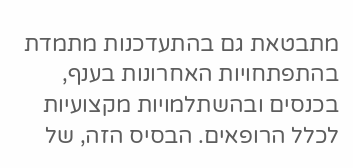מתבטאת גם בהתעדכנות מתמדת בהתפתחויות האחרונות בענף, בכנסים ובהשתלמויות מקצועיות לכלל הרופאים. הבסיס הזה, של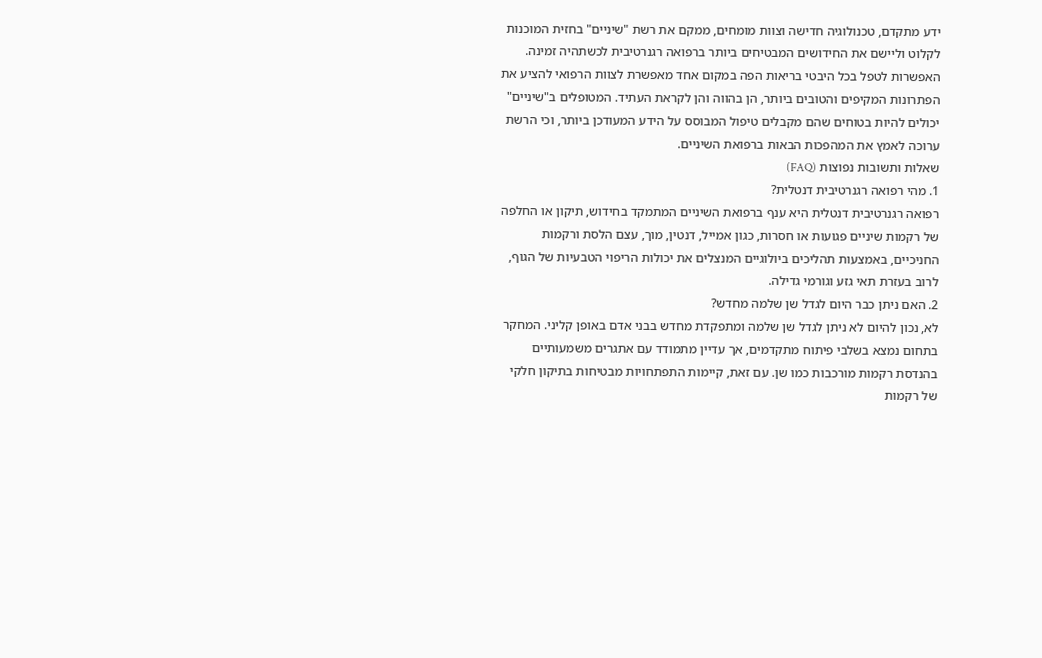ידע מתקדם, טכנולוגיה חדישה וצוות מומחים, ממקם את רשת "שיניים" בחזית המוכנות לקלוט וליישם את החידושים המבטיחים ביותר ברפואה רגנרטיבית לכשתהיה זמינה. האפשרות לטפל בכל היבטי בריאות הפה במקום אחד מאפשרת לצוות הרפואי להציע את הפתרונות המקיפים והטובים ביותר, הן בהווה והן לקראת העתיד. המטופלים ב"שיניים" יכולים להיות בטוחים שהם מקבלים טיפול המבוסס על הידע המעודכן ביותר, וכי הרשת ערוכה לאמץ את המהפכות הבאות ברפואת השיניים.
שאלות ותשובות נפוצות (FAQ)
1. מהי רפואה רגנרטיבית דנטלית?
רפואה רגנרטיבית דנטלית היא ענף ברפואת השיניים המתמקד בחידוש, תיקון או החלפה של רקמות שיניים פגועות או חסרות, כגון אמייל, דנטין, מוך, עצם הלסת ורקמות החניכיים, באמצעות תהליכים ביולוגיים המנצלים את יכולות הריפוי הטבעיות של הגוף, לרוב בעזרת תאי גזע וגורמי גדילה.
2. האם ניתן כבר היום לגדל שן שלמה מחדש?
לא, נכון להיום לא ניתן לגדל שן שלמה ומתפקדת מחדש בבני אדם באופן קליני. המחקר בתחום נמצא בשלבי פיתוח מתקדמים, אך עדיין מתמודד עם אתגרים משמעותיים בהנדסת רקמות מורכבות כמו שן. עם זאת, קיימות התפתחויות מבטיחות בתיקון חלקי של רקמות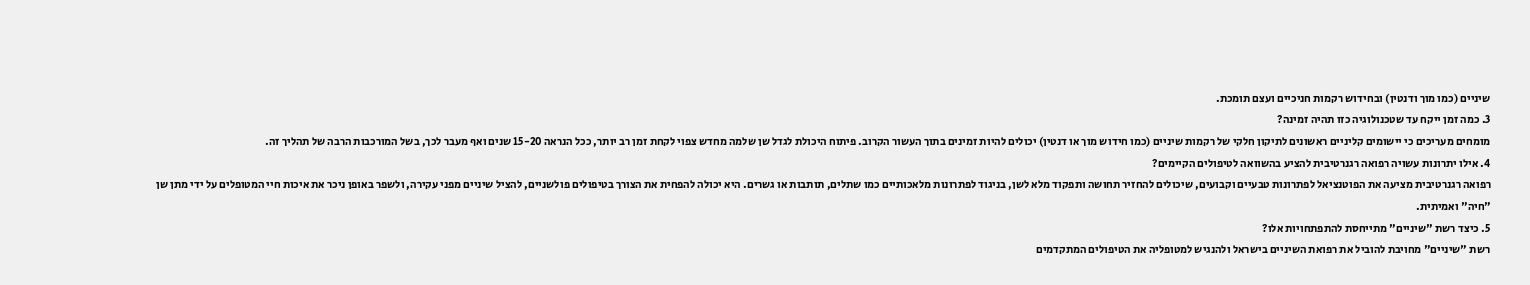שיניים (כמו מוך ודנטין) ובחידוש רקמות חניכיים ועצם תומכת.
3. כמה זמן ייקח עד שטכנולוגיה כזו תהיה זמינה?
מומחים מעריכים כי יישומים קליניים ראשונים לתיקון חלקי של רקמות שיניים (כמו חידוש מוך או דנטין) יכולים להיות זמינים בתוך העשור הקרוב. פיתוח היכולת לגדל שן שלמה מחדש צפוי לקחת זמן רב יותר, ככל הנראה 15-20 שנים ואף מעבר לכך, בשל המורכבות הרבה של תהליך זה.
4. אילו יתרונות עשויה רפואה רגנרטיבית להציע בהשוואה לטיפולים הקיימים?
רפואה רגנרטיבית מציעה את הפוטנציאל לפתרונות טבעיים וקבועים, שיכולים להחזיר תחושה ותפקוד מלא לשן, בניגוד לפתרונות מלאכותיים כמו שתלים, תותבות או גשרים. היא יכולה להפחית את הצורך בטיפולים פולשניים, להציל שיניים מפני עקירה, ולשפר באופן ניכר את איכות חיי המטופלים על ידי מתן שן "חיה" ואמיתית.
5. כיצד רשת "שיניים" מתייחסת להתפתחויות אלו?
רשת "שיניים" מחויבת להוביל את רפואת השיניים בישראל ולהנגיש למטופליה את הטיפולים המתקדמים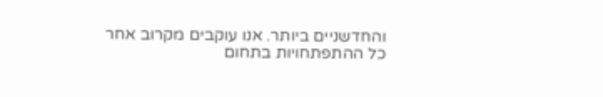והחדשניים ביותר. אנו עוקבים מקרוב אחר כל ההתפתחויות בתחום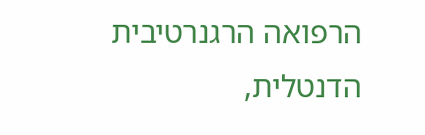הרפואה הרגנרטיבית הדנטלית,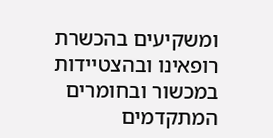ומשקיעים בהכשרת רופאינו ובהצטיידות במכשור ובחומרים המתקדמים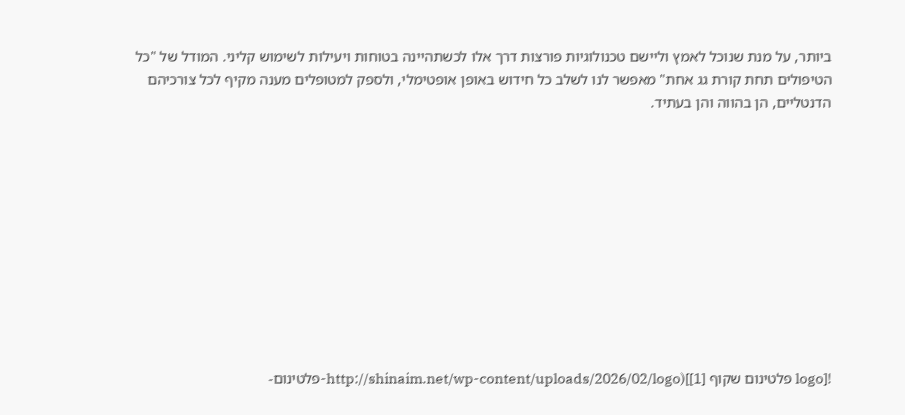ביותר, על מנת שנוכל לאמץ וליישם טכנולוגיות פורצות דרך אלו לכשתהיינה בטוחות ויעילות לשימוש קליני. המודל של "כל הטיפולים תחת קורת גג אחת" מאפשר לנו לשלב כל חידוש באופן אופטימלי, ולספק למטופלים מענה מקיף לכל צורכיהם הדנטליים, הן בהווה והן בעתיד.











![logo פלטינום שקוף [1]](http://shinaim.net/wp-content/uploads/2026/02/logo-פלטינום-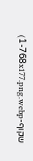שקוף-1-768x177.png.webp)